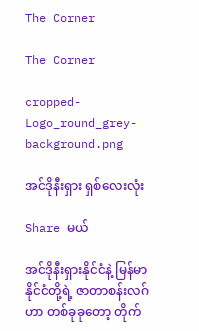The Corner

The Corner

cropped-Logo_round_grey-background.png

အင်ဒိုနီးရှား ရှစ်လေးလုံး

Share မယ်

အင်ဒိုနီးရှားနိုင်ငံနဲ့ မြန်မာနိုင်ငံတို့ရဲ့ ဇာတာစန်းလဂ်ဟာ တစ်ခုခုတော့ တိုက်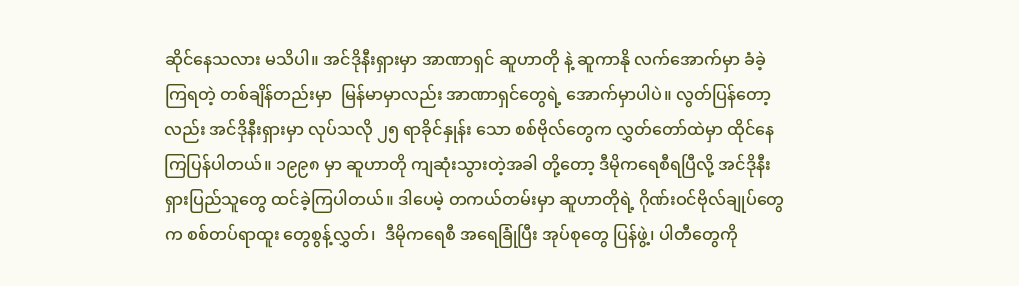ဆိုင်နေသလား မသိပါ။ အင်ဒိုနီးရှားမှာ အာဏာရှင် ဆူဟာတို နဲ့ ဆူကာနို လက်အောက်မှာ ခံခဲ့ကြရတဲ့ တစ်ချိန်တည်းမှာ  မြန်မာမှာလည်း အာဏာရှင်တွေရဲ့ အောက်မှာပါပဲ။ လွတ်ပြန်တော့လည်း အင်ဒိုနီးရှားမှာ လုပ်သလို ၂၅ ရာခိုင်နှုန်း သော စစ်ဗိုလ်တွေက လွှတ်တော်ထဲမှာ ထိုင်နေကြပြန်ပါတယ်။ ၁၉၉၈ မှာ ဆူဟာတို ကျဆုံးသွားတဲ့အခါ တို့တော့ ဒီမိုကရေစီရပြီလို့ အင်ဒိုနီးရှားပြည်သူတွေ ထင်ခဲ့ကြပါတယ်။ ဒါပေမဲ့ တကယ်တမ်းမှာ ဆူဟာတိုရဲ့ ဂိုဏ်းဝင်ဗိုလ်ချုပ်တွေက စစ်တပ်ရာထူး တွေစွန့်လွှတ်၊  ဒီမိုကရေစီ အရေခြုံပြီး အုပ်စုတွေ ပြန်ဖွဲ့၊ ပါတီတွေကို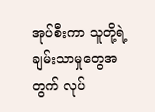အုပ်စီးကာ သူတို့ရဲ့ ချမ်းသာမှုတွေအတွက် လုပ်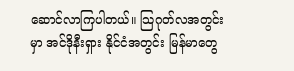ဆောင်လာကြပါတယ်။ သြဂုတ်လအတွင်းမှာ အင်ဒိုနီးရှား နိုင်ငံအတွင်း မြန်မာတွေ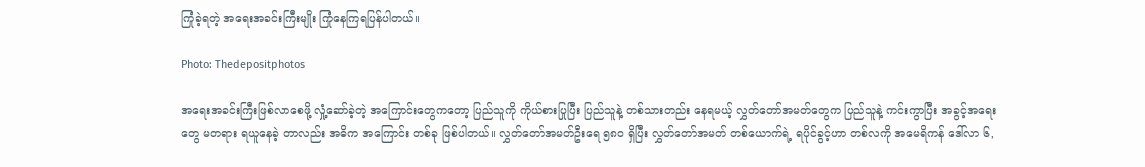ကြုံခဲ့ရတဲ့ အရေးအခင်းကြီးမျိုး ကြုံနေကြရပြန်ပါတယ်။

Photo: Thedepositphotos

အရေးအခင်းကြီးဖြစ်လာစေဖို့ လှုံ့ဆော်ခဲ့တဲ့ အကြောင်းတွေကတော့ ပြည်သူကို ကိုယ်စားပြုပြီး ပြည်သူနဲ့ တစ်သားတည်း နေရမယ့် လွှတ်တော်အမတ်တွေက ပြည်သူနဲ့ ကင်းကွာပြီး အခွင့်အရေးတွေ မတရား ရယူနေခဲ့ တာလည်း အဓိက အကြောင်း တစ်ခု ဖြစ်ပါတယ်။ လွှတ်တော်အမတ်ဦးရေ ၅၈၀ ရှိပြီး လွှတ်တော်အမတ် တစ်ယောက်ရဲ့ ရပိုင်ခွင့်ဟာ တစ်လကို အမေရိကန် ဒေါ်လာ ၆,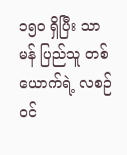၁၅၀ ရှိပြီး သာမန် ပြည်သူ တစ်ယောက်ရဲ့ လစဉ်ဝင်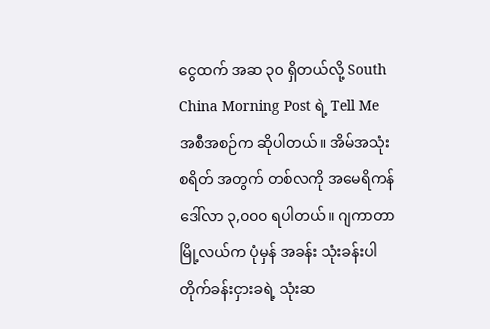ငွေထက် အဆ ၃၀ ရှိတယ်လို့ South China Morning Post ရဲ့ Tell Me အစီအစဉ်က ဆိုပါတယ်။ အိမ်အသုံးစရိတ် အတွက် တစ်လကို အမေရိကန်ဒေါ်လာ ၃,၀၀၀ ရပါတယ်။ ဂျကာတာ မြို့လယ်က ပုံမှန် အခန်း သုံးခန်းပါ တိုက်ခန်းငှားခရဲ့ သုံးဆ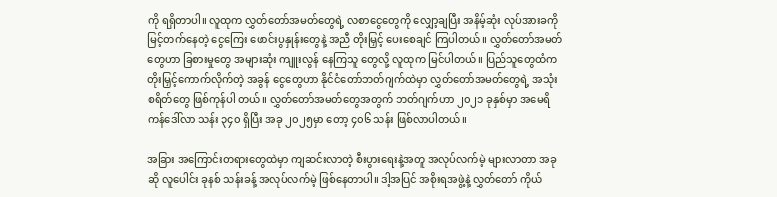ကို ရရှိတာပါ။ လူထုက လွှတ်တော်အမတ်တွေရဲ့ လစာငွေတွေကို လျှော့ချပြီး အနိမ့်ဆုံး လုပ်အားခကို မြင့်တက်နေတဲ့ ငွေကြေး ဖောင်းပွနှုန်းတွေနဲ့ အညီ တိုးမြှင့် ပေးစေချင် ကြပါတယ်။ လွှတ်တော်အမတ်တွေဟာ ခြစားမှုတွေ အများဆုံး ကျူးလွန် နေကြသူ တွေလို့ လူထုက မြင်ပါတယ်။ ပြည်သူတွေထံက တိုးမြှင့်ကောက်လိုက်တဲ့ အခွန် ငွေတွေဟာ နိုင်ငံတော်ဘတ်ဂျက်ထဲမှာ လွှတ်တော်အမတ်တွေရဲ့ အသုံးစရိတ်တွေ ဖြစ်ကုန်ပါ တယ်။ လွှတ်တော်အမတ်တွေအတွက် ဘတ်ဂျက်ဟာ ၂၀၂၁ ခုနှစ်မှာ အမေရိကန်ဒေါ်လာ သန်း ၃၄၀ ရှိပြီး အခု ၂၀၂၅မှာ တော့ ၄၀၆ သန်း ဖြစ်လာပါတယ်။

အခြား အကြောင်းတရားတွေထဲမှာ ကျဆင်းလာတဲ့ စီးပွားရေးနဲ့အတူ အလုပ်လက်မဲ့ များလာတာ အခုဆို လူပေါင်း ခုနစ် သန်းခန့် အလုပ်လက်မဲ့ ဖြစ်နေတာပါ။ ဒါ့အပြင် အစိုးရအဖွဲ့နဲ့ လွှတ်တော် ကိုယ်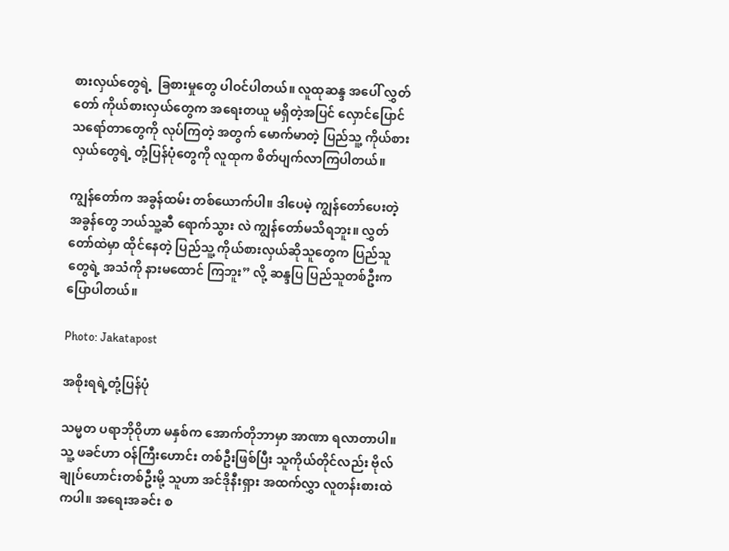စားလှယ်တွေရဲ့  ခြစားမှုတွေ ပါဝင်ပါတယ်။ လူထုဆန္ဒ အပေါ် လွှတ်တော် ကိုယ်စားလှယ်တွေက အရေးတယူ မရှိတဲ့အပြင် လှောင်ပြောင် သရော်တာတွေကို လုပ်ကြတဲ့ အတွက် မောက်မာတဲ့ ပြည်သူ့ ကိုယ်စားလှယ်တွေရဲ့ တုံ့ပြန်ပုံတွေကို လူထုက စိတ်ပျက်လာကြပါတယ်။

ကျွန်တော်က အခွန်ထမ်း တစ်ယောက်ပါ။ ဒါပေမဲ့ ကျွန်တော်ပေးတဲ့အခွန်တွေ ဘယ်သူ့ဆီ ရောက်သွား လဲ ကျွန်တော်မသိရဘူး။ လွှတ်တော်ထဲမှာ ထိုင်နေတဲ့ ပြည်သူ့ ကိုယ်စားလှယ်ဆိုသူတွေက ပြည်သူတွေရဲ့ အသံကို နားမထောင် ကြဘူး” လို့ ဆန္ဒပြ ပြည်သူတစ်ဦးက ပြောပါတယ်။

Photo: Jakatapost

အစိုးရရဲ့တုံ့ပြန်ပုံ

သမ္မတ ပရာဘိုဝိုဟာ မနှစ်က အောက်တိုဘာမှာ အာဏာ ရလာတာပါ။ သူ့ ဖခင်ဟာ ဝန်ကြီးဟောင်း တစ်ဦးဖြစ်ပြီး သူကိုယ်တိုင်လည်း ဗိုလ်ချုပ်ဟောင်းတစ်ဦးမို့ သူဟာ အင်ဒိုနီးရှား အထက်လွှာ လူတန်းစားထဲကပါ။ အရေးအခင်း စ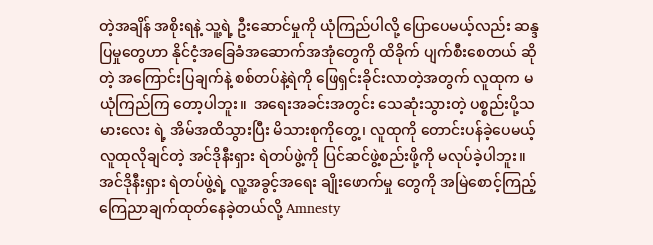တဲ့အချိန် အစိုးရနဲ့ သူ့ရဲ့ ဦးဆောင်မှုကို ယုံကြည်ပါလို့ ပြောပေမယ့်လည်း ဆန္ဒပြမှုတွေဟာ နိုင်ငံ့အခြေခံအဆောက်အအုံတွေကို ထိခိုက် ပျက်စီးစေတယ် ဆိုတဲ့ အကြောင်းပြချက်နဲ့ စစ်တပ်နဲ့ရဲကို ဖြေရှင်းခိုင်းလာတဲ့အတွက် လူထုက မယုံကြည်ကြ တော့ပါဘူး။  အရေးအခင်းအတွင်း သေဆုံးသွားတဲ့ ပစ္စည်းပို့သမားလေး ရဲ့ အိမ်အထိသွားပြီး မိသားစုကိုတွေ့၊ လူထုကို တောင်းပန်ခဲ့ပေမယ့် လူထုလိုချင်တဲ့ အင်ဒိုနီးရှား ရဲတပ်ဖွဲ့ကို ပြင်ဆင်ဖွဲ့စည်းဖို့ကို မလုပ်ခဲ့ပါဘူး။ အင်ဒိုနီးရှား ရဲတပ်ဖွဲ့ရဲ့ လူ့အခွင့်အရေး ချိုးဖောက်မှု တွေကို အမြဲစောင့်ကြည့် ကြေညာချက်ထုတ်နေခဲ့တယ်လို့ Amnesty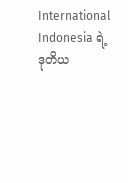International Indonesia ရဲ့ ဒုတိယ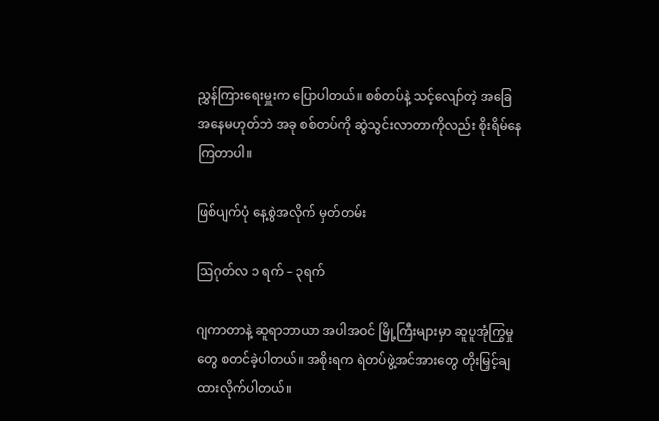ညွှန်ကြားရေးမှူးက ပြောပါတယ်။ စစ်တပ်နဲ့ သင့်လျော်တဲ့ အခြေအနေမဟုတ်ဘဲ အခု စစ်တပ်ကို ဆွဲသွင်းလာတာကိုလည်း စိုးရိမ်နေကြတာပါ။

ဖြစ်ပျက်ပုံ နေ့စွဲအလိုက် မှတ်တမ်း

ဩဂုတ်လ ၁ ရက် – ၃ရက်

ဂျကာတာနဲ့ ဆူရာဘာယာ အပါအဝင် မြို့ကြီးများမှာ ဆူပူအုံကြွမှုတွေ စတင်ခဲ့ပါတယ်။ အစိုးရက ရဲတပ်ဖွဲ့အင်အားတွေ တိုးမြှင့်ချထားလိုက်ပါတယ်။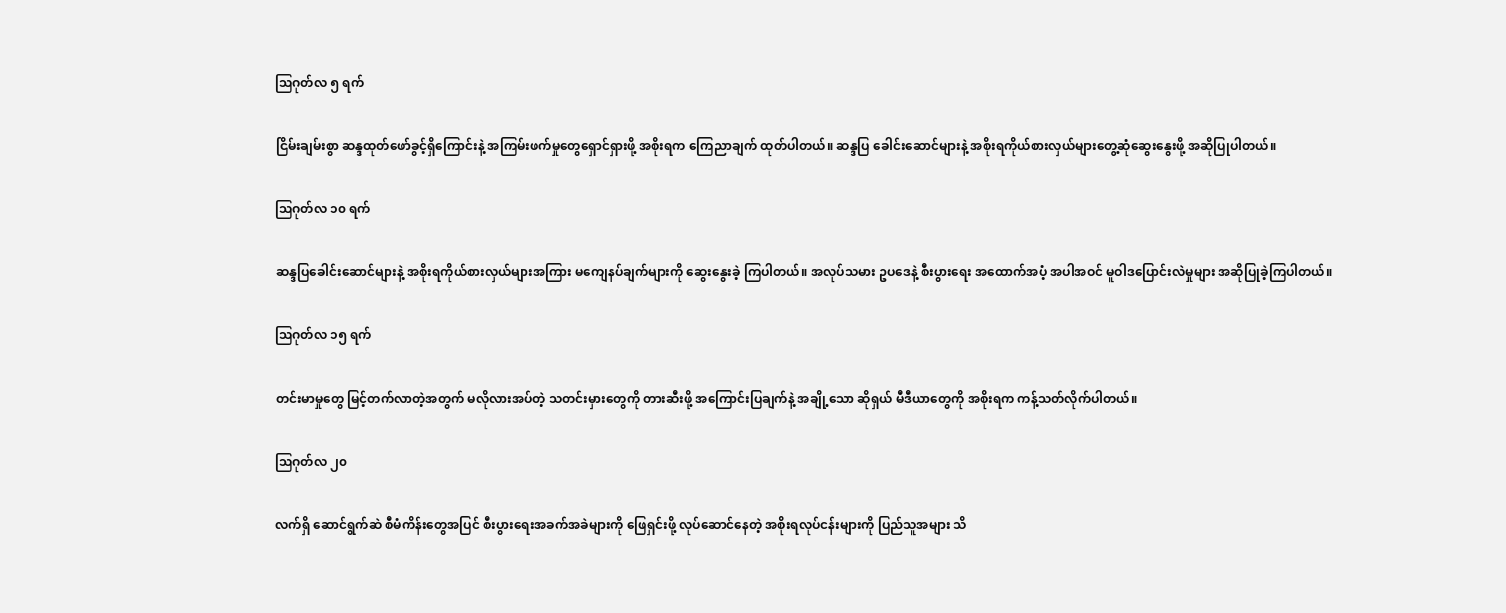ဩဂုတ်လ ၅ ရက်

ငြိမ်းချမ်းစွာ ဆန္ဒထုတ်ဖော်ခွင့်ရှိကြောင်းနဲ့ အကြမ်းဖက်မှုတွေရှောင်ရှားဖို့ အစိုးရက ကြေညာချက် ထုတ်ပါတယ်။ ဆန္ဒပြ ခေါင်းဆောင်များနဲ့ အစိုးရကိုယ်စားလှယ်များတွေ့ဆုံဆွေးနွေးဖို့ အဆိုပြုပါတယ်။

ဩဂုတ်လ ၁၀ ရက်

ဆန္ဒပြခေါင်းဆောင်များနဲ့ အစိုးရကိုယ်စားလှယ်များအကြား မကျေနပ်ချက်များကို ဆွေးနွေးခဲ့ ကြပါတယ်။ အလုပ်သမား ဥပဒေနဲ့ စီးပွားရေး အထောက်အပံ့ အပါအဝင် မူဝါဒပြောင်းလဲမှုများ အဆိုပြုခဲ့ကြပါတယ်။

ဩဂုတ်လ ၁၅ ရက်

တင်းမာမှုတွေ မြင့်တက်လာတဲ့အတွက် မလိုလားအပ်တဲ့ သတင်းမှားတွေကို တားဆီးဖို့ အကြောင်းပြချက်နဲ့ အချို့သော ဆိုရှယ် မီဒီယာတွေကို အစိုးရက ကန့်သတ်လိုက်ပါတယ်။

ဩဂုတ်လ ၂၀

လက်ရှိ ဆောင်ရွက်ဆဲ စီမံကိန်းတွေအပြင် စီးပွားရေးအခက်အခဲများကို ဖြေရှင်းဖို့ လုပ်ဆောင်နေတဲ့ အစိုးရလုပ်ငန်းများကို ပြည်သူအများ သိ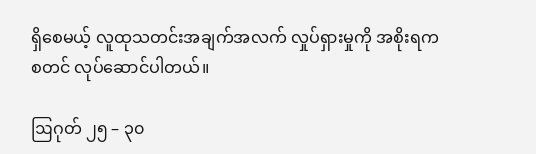ရှိစေမယ့် လူထုသတင်းအချက်အလက် လှုပ်ရှားမှုကို အစိုးရက စတင် လုပ်ဆောင်ပါတယ်။

ဩဂုတ် ၂၅ – ၃၀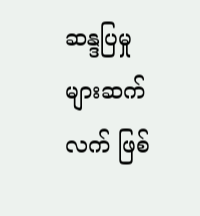ဆန္ဒပြမှုများဆက်လက် ဖြစ်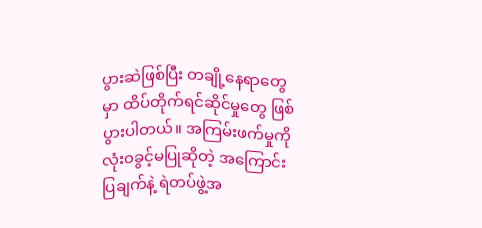ပွားဆဲဖြစ်ပြီး တချို့နေရာတွေမှာ ထိပ်တိုက်ရင်ဆိုင်မှုတွေ ဖြစ်ပွားပါတယ်။ အကြမ်းဖက်မှုကို လုံး၀ခွင့်မပြုဆိုတဲ့ အကြောင်းပြချက်နဲ့ ရဲတပ်ဖွဲ့အ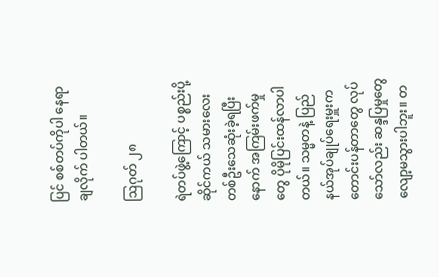ပြင် စစ်တပ်ကိုပါ နေရာချလိုက် ပါတယ်။

ဩဂုတ် ၂၈

ရဲတပ်ဖွဲ့ကြောင့် ပစ္စည်းပို့ ဆိုင်ကယ် သမားလေး တစ်ဦးသေဆုံးခဲ့ရပြီးနောက် အကြမ်းဖက်မှုတွေ ပိုမိုပြင်းထန်လာပါတယ်။ သမ္မတနဲ့ ပြည်နယ်အုပ်ချုပ်ရေးမှူးက တောင်းပန်တာတွေ လုပ်သော်လည်း ဆန္ဒပြမှုတွေ လျော့မသွားပါဘူး။ တ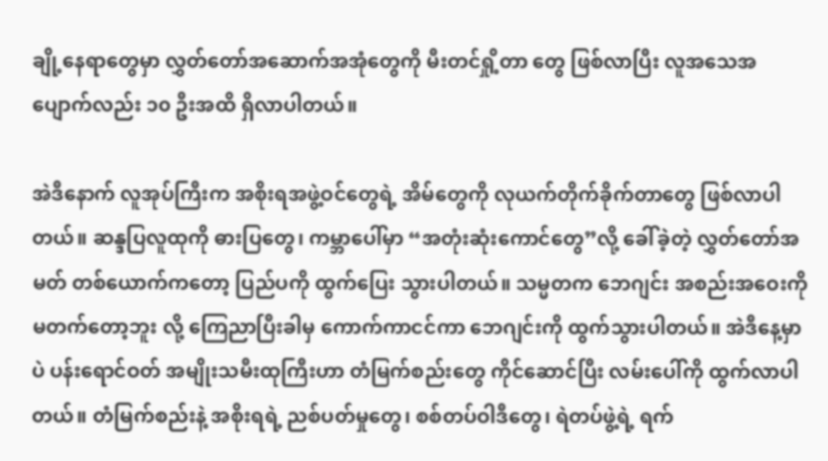ချို့နေရာတွေမှာ လွှတ်တော်အဆောက်အအုံတွေကို မီးတင်ရှို့တာ တွေ ဖြစ်လာပြီး လူအသေအပျောက်လည်း ၁၀ ဦးအထိ ရှိလာပါတယ်။

အဲဒီနောက် လူအုပ်ကြီးက အစိုးရအဖွဲ့ဝင်တွေရဲ့ အိမ်တွေကို လုယက်တိုက်ခိုက်တာတွေ ဖြစ်လာပါတယ်။ ဆန္ဒပြလူထုကို ဓားပြတွေ၊ ကမ္ဘာပေါ်မှာ “အတုံးဆုံးကောင်တွေ”လို့ ခေါ်ခဲ့တဲ့ လွှတ်တော်အမတ် တစ်ယောက်ကတော့ ပြည်ပကို ထွက်ပြေး သွားပါတယ်။ သမ္မတက ဘေဂျင်း အစည်းအဝေးကို မတက်တော့ဘူး လို့ ကြေညာ‌ပြီးခါမှ ကောက်ကာငင်ကာ ဘေဂျင်းကို ထွက်သွားပါတယ်။ အဲဒီနေ့မှာပဲ ပန်းရောင်ဝတ် အမျိုးသမီးထုကြီးဟာ တံမြက်စည်းတွေ ကိုင်ဆောင်ပြီး လမ်းပေါ်ကို ထွက်လာပါတယ်။ တံမြက်စည်းနဲ့ အစိုးရရဲ့ ညစ်ပတ်မှုတွေ၊ စစ်တပ်ဝါဒီတွေ၊ ရဲတပ်ဖွဲ့ရဲ့ ရက်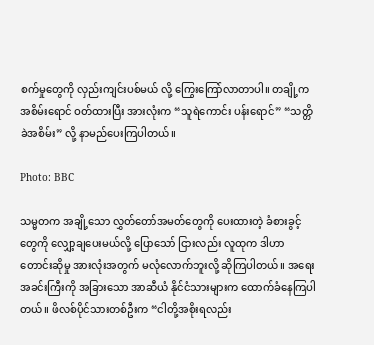စက်မှုတွေကို လှည်းကျင်းပစ်မယ် လို့ ကြွေးကြော်လာတာပါ။ တချို့က အစိမ်းရောင် ဝတ်ထားပြီး အားလုံးက “သူရဲကောင်း ပန်းရောင်” “သတ္တိခဲအစိမ်း” လို့ နာမည်ပေးကြပါတယ်။

Photo: BBC

သမ္မတက အချို့သော လွှတ်တော်အမတ်တွေကို ပေးထားတဲ့ ခံစားခွင့်တွေကို လျှော့ချပေးမယ်လို့ ပြောသော် ငြားလည်း လူထုက ဒါဟာ တောင်းဆိုမှု အားလုံးအတွက် မလုံလောက်ဘူးလို့ ဆိုကြပါတယ်။ အရေးအခင်းကြီးကို အခြားသော အာဆီယံ နိုင်ငံသားများက ထောက်ခံနေကြပါတယ်။ ဖိလစ်ပိုင်သားတစ်ဦးက “ငါတို့အစိုးရလည်း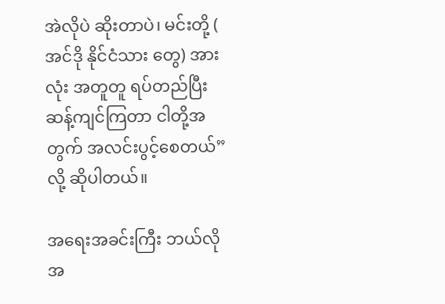အဲလိုပဲ ဆိုးတာပဲ၊ မင်းတို့ ( အင်ဒို နိုင်ငံသား တွေ) အားလုံး အတူတူ ရပ်တည်ပြီး ဆန့်ကျင်ကြတာ ငါတို့အတွက် အလင်းပွင့်စေတယ်” လို့ ဆိုပါတယ်။

အရေးအခင်းကြီး ဘယ်လို အ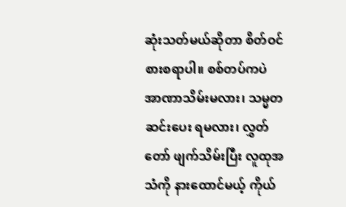ဆုံးသတ်မယ်ဆိုတာ စိတ်ဝင်စားစရာပါ။ စစ်တပ်ကပဲ အာဏာသိမ်းမလား၊ သမ္မတ ဆင်းပေး ရမလား၊ လွှတ်တော် ဖျက်သိမ်းပြီး လူထုအသံကို နားထောင်မယ့် ကိုယ်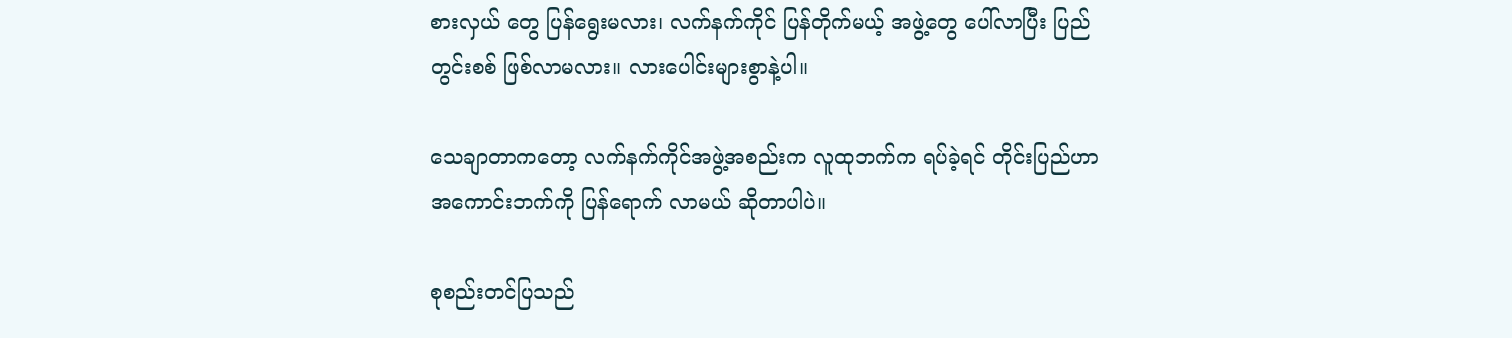စားလှယ် တွေ ပြန်ရွေးမလား၊ လက်နက်ကိုင် ပြန်တိုက်မယ့် အဖွဲ့တွေ ပေါ်လာပြီး ပြည်တွင်းစစ် ဖြစ်လာမလား။ လားပေါင်းများစွာနဲ့ပါ။

သေချာတာကတော့ လက်နက်ကိုင်အဖွဲ့အစည်းက လူထုဘက်က ရပ်ခဲ့ရင် တိုင်းပြည်ဟာ အကောင်းဘက်ကို ပြန်ရောက် လာမယ် ဆိုတာပါပဲ။

စုစည်းတင်ပြသည်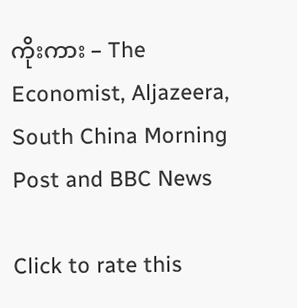ကိုးကား – The Economist, Aljazeera, South China Morning Post and BBC News

Click to rate this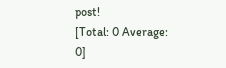post!
[Total: 0 Average: 0]